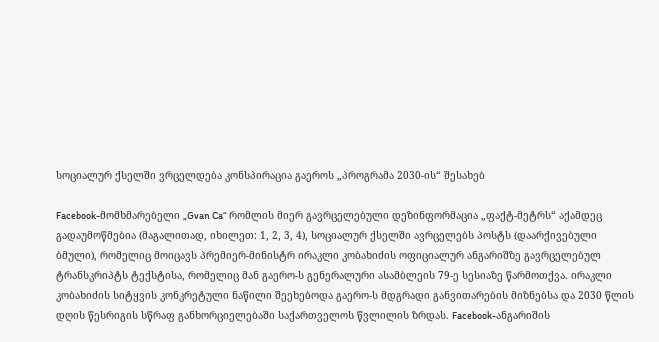სოციალურ ქსელში ვრცელდება კონსპირაცია გაეროს „პროგრამა 2030-ის“ შესახებ

Facebook-მომხმარებელი „Gvan Ca“ რომლის მიერ გავრცელებული დეზინფორმაცია „ფაქტ-მეტრს“ აქამდეც გადაუმოწმებია (მაგალითად, იხილეთ: 1, 2, 3, 4), სოციალურ ქსელში ავრცელებს პოსტს (დაარქივებული ბმული), რომელიც მოიცავს პრემიერ-მინისტრ ირაკლი კობახიძის ოფიციალურ ანგარიშზე გავრცელებულ ტრანსკრიპტს ტექსტისა, რომელიც მან გაერო-ს გენერალური ასამბლეის 79-ე სესიაზე წარმოთქვა. ირაკლი კობახიძის სიტყვის კონკრეტული ნაწილი შეეხებოდა გაერო-ს მდგრადი განვითარების მიზნებსა და 2030 წლის დღის წესრიგის სწრაფ განხორციელებაში საქართველოს წვლილის ზრდას. Facebook-ანგარიშის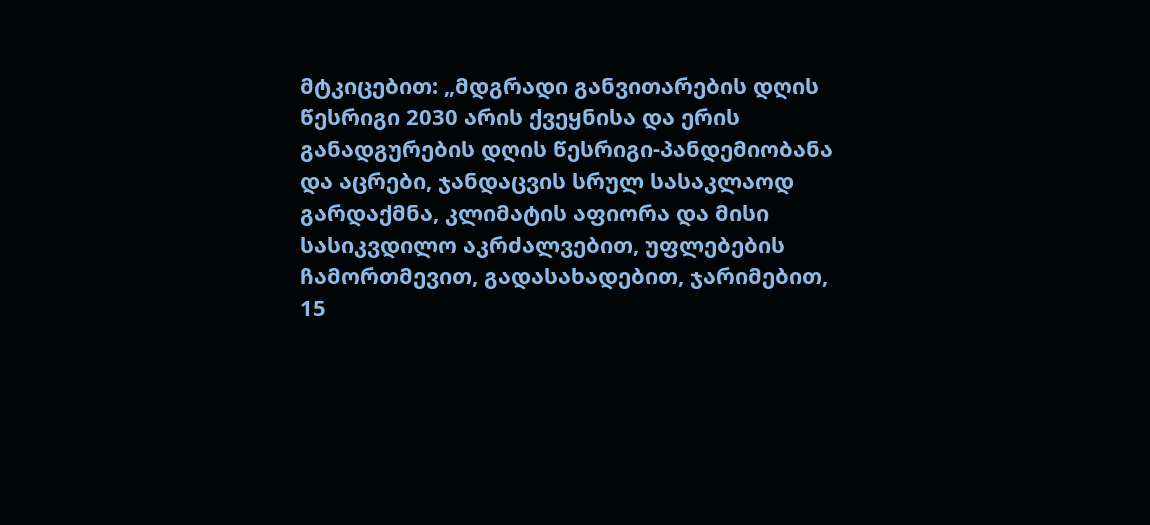მტკიცებით: „მდგრადი განვითარების დღის წესრიგი 2030 არის ქვეყნისა და ერის განადგურების დღის წესრიგი-პანდემიობანა და აცრები, ჯანდაცვის სრულ სასაკლაოდ გარდაქმნა, კლიმატის აფიორა და მისი სასიკვდილო აკრძალვებით, უფლებების ჩამორთმევით, გადასახადებით, ჯარიმებით, 15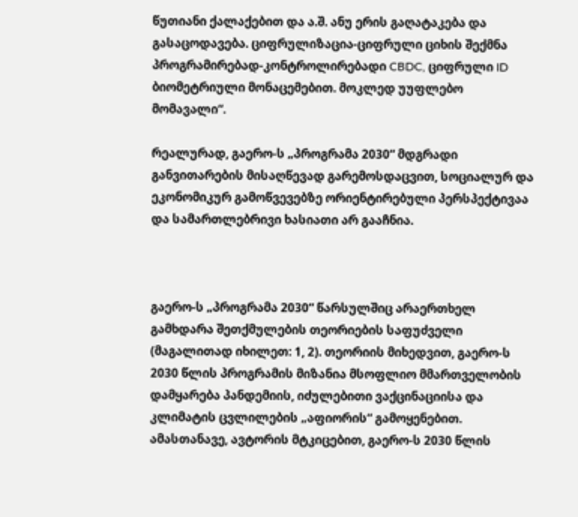წუთიანი ქალაქებით და ა.შ. ანუ ერის გაღატაკება და გასაცოდავება. ციფრულიზაცია-ციფრული ციხის შექმნა პროგრამირებად-კონტროლირებადი CBDC, ციფრული ID ბიომეტრიული მონაცემებით. მოკლედ უუფლებო მომავალი“.

რეალურად, გაერო-ს „პროგრამა 2030“ მდგრადი განვითარების მისაღწევად გარემოსდაცვით, სოციალურ და ეკონომიკურ გამოწვევებზე ორიენტირებული პერსპექტივაა და სამართლებრივი ხასიათი არ გააჩნია.



გაერო-ს „პროგრამა 2030“ წარსულშიც არაერთხელ გამხდარა შეთქმულების თეორიების საფუძველი (მაგალითად იხილეთ: 1, 2). თეორიის მიხედვით, გაერო-ს 2030 წლის პროგრამის მიზანია მსოფლიო მმართველობის დამყარება პანდემიის, იძულებითი ვაქცინაციისა და კლიმატის ცვლილების „აფიორის“ გამოყენებით. ამასთანავე, ავტორის მტკიცებით, გაერო-ს 2030 წლის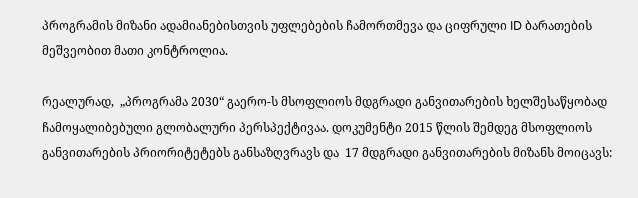პროგრამის მიზანი ადამიანებისთვის უფლებების ჩამორთმევა და ციფრული ID ბარათების მეშვეობით მათი კონტროლია.

რეალურად,  „პროგრამა 2030“ გაერო-ს მსოფლიოს მდგრადი განვითარების ხელშესაწყობად ჩამოყალიბებული გლობალური პერსპექტივაა. დოკუმენტი 2015 წლის შემდეგ მსოფლიოს განვითარების პრიორიტეტებს განსაზღვრავს და  17 მდგრადი განვითარების მიზანს მოიცავს: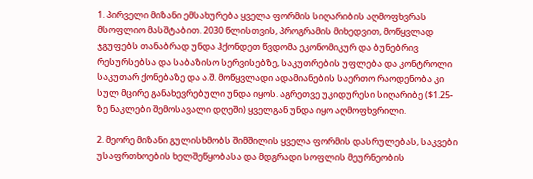1. პირველი მიზანი ემსახურება ყველა ფორმის სიღარიბის აღმოფხვრას მსოფლიო მასშტაბით. 2030 წლისთვის, პროგრამის მიხედვით, მოწყვლად ჯგუფებს თანაბრად უნდა ჰქონდეთ წვდომა ეკონომიკურ და ბუნებრივ რესურსებსა და საბაზისო სერვისებზე, საკუთრების უფლება და კონტროლი საკუთარ ქონებაზე და ა.შ. მოწყვლადი ადამიანების საერთო რაოდენობა კი სულ მცირე განახევრებული უნდა იყოს. აგრეთვე უკიდურესი სიღარიბე ($1.25-ზე ნაკლები შემოსავალი დღეში) ყველგან უნდა იყო აღმოფხვრილი.

2. მეორე მიზანი გულისხმობს შიმშილის ყველა ფორმის დასრულებას, საკვები უსაფრთხოების ხელშეწყობასა და მდგრადი სოფლის მეურნეობის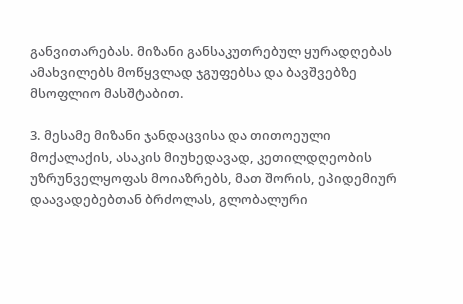განვითარებას. მიზანი განსაკუთრებულ ყურადღებას ამახვილებს მოწყვლად ჯგუფებსა და ბავშვებზე მსოფლიო მასშტაბით.

3. მესამე მიზანი ჯანდაცვისა და თითოეული მოქალაქის, ასაკის მიუხედავად, კეთილდღეობის უზრუნველყოფას მოიაზრებს, მათ შორის, ეპიდემიურ დაავადებებთან ბრძოლას, გლობალური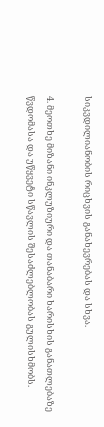სიკვდილიანობის რიცხვის განახევრებას და სხვა.

4. მეოთხე მიზანი ინკლუზიური და თანაბარი ხარისხის განათლებაზე წვდომასა და უწყვეტი სწავლის შესაძლებლობას გულისხმობს.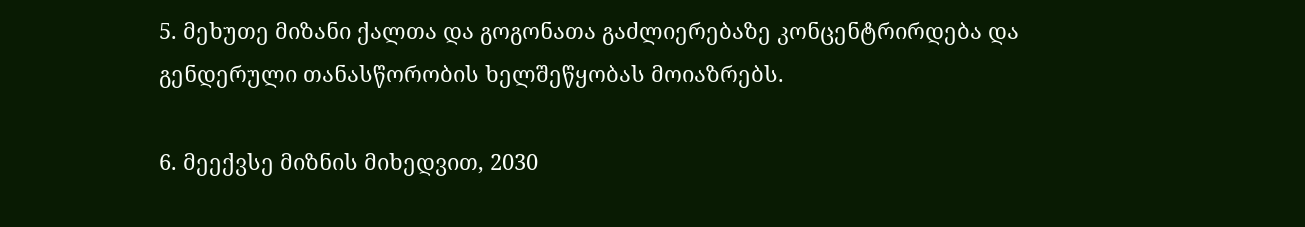5. მეხუთე მიზანი ქალთა და გოგონათა გაძლიერებაზე კონცენტრირდება და გენდერული თანასწორობის ხელშეწყობას მოიაზრებს.

6. მეექვსე მიზნის მიხედვით, 2030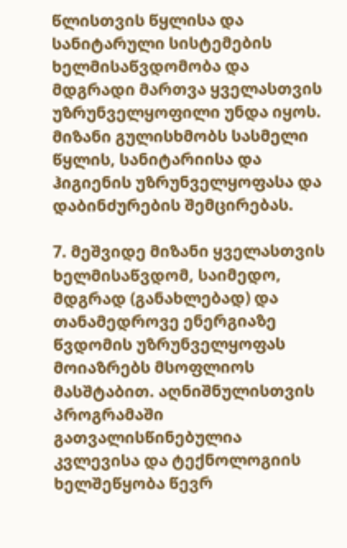წლისთვის წყლისა და სანიტარული სისტემების ხელმისაწვდომობა და მდგრადი მართვა ყველასთვის უზრუნველყოფილი უნდა იყოს. მიზანი გულისხმობს სასმელი წყლის, სანიტარიისა და ჰიგიენის უზრუნველყოფასა და დაბინძურების შემცირებას.

7. მეშვიდე მიზანი ყველასთვის ხელმისაწვდომ, საიმედო, მდგრად (განახლებად) და თანამედროვე ენერგიაზე წვდომის უზრუნველყოფას მოიაზრებს მსოფლიოს მასშტაბით. აღნიშნულისთვის პროგრამაში გათვალისწინებულია კვლევისა და ტექნოლოგიის ხელშეწყობა წევრ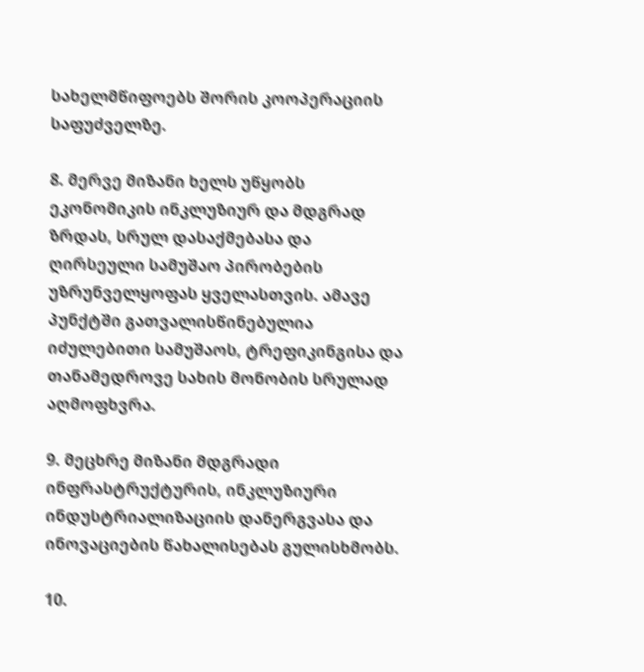სახელმწიფოებს შორის კოოპერაციის საფუძველზე.

8. მერვე მიზანი ხელს უწყობს ეკონომიკის ინკლუზიურ და მდგრად ზრდას, სრულ დასაქმებასა და ღირსეული სამუშაო პირობების უზრუნველყოფას ყველასთვის. ამავე პუნქტში გათვალისწინებულია იძულებითი სამუშაოს, ტრეფიკინგისა და თანამედროვე სახის მონობის სრულად აღმოფხვრა.

9. მეცხრე მიზანი მდგრადი ინფრასტრუქტურის, ინკლუზიური ინდუსტრიალიზაციის დანერგვასა და ინოვაციების წახალისებას გულისხმობს.

10.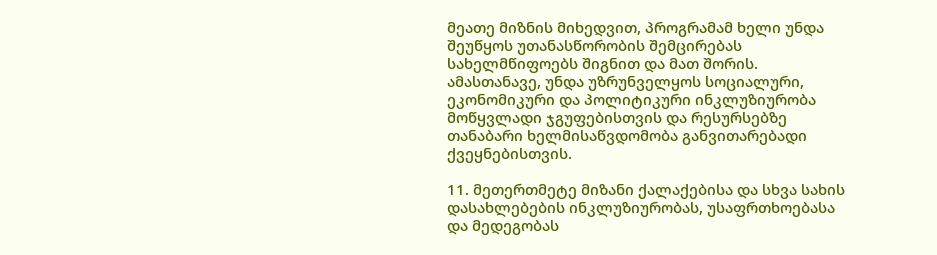მეათე მიზნის მიხედვით, პროგრამამ ხელი უნდა შეუწყოს უთანასწორობის შემცირებას სახელმწიფოებს შიგნით და მათ შორის. ამასთანავე, უნდა უზრუნველყოს სოციალური, ეკონომიკური და პოლიტიკური ინკლუზიურობა მოწყვლადი ჯგუფებისთვის და რესურსებზე თანაბარი ხელმისაწვდომობა განვითარებადი ქვეყნებისთვის.

11. მეთერთმეტე მიზანი ქალაქებისა და სხვა სახის დასახლებების ინკლუზიურობას, უსაფრთხოებასა და მედეგობას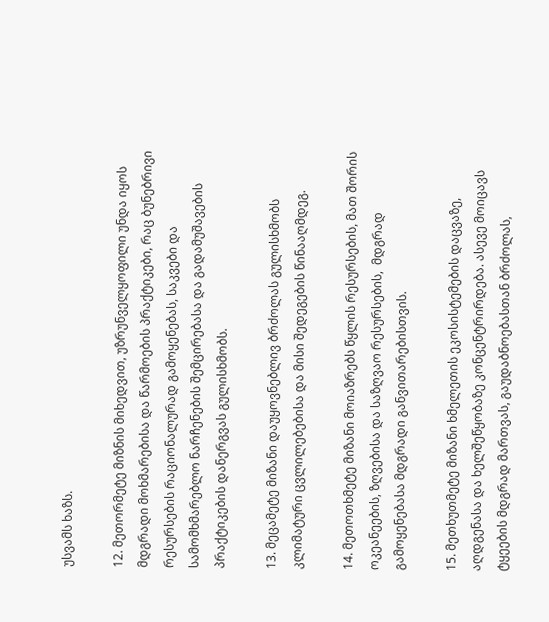უსვამს ხაზს.

12. მეთორმეტე მიზნის მიხედვით, უზრუნველყოფილი უნდა იყოს მდგრადი მოხმარებისა და წარმოების პრაქტიკები, რაც ბუნებრივი რესურსების რაციონალურად გამოყენებას, საკვები და სამომხმარებლო ნარჩენების შემცირებასა და გადამუშავების პრაქტიკების დანერგვას გულისხმობს.

13. მეცამეტე მიზანი დაუყოვნებლივ ბრძოლას გულისხმობს კლიმატური ცვლილებებისა და მისი შედეგების წინააღმდეგ.

14. მეთოთხმეტე მიზანი მოიაზრებს წყლის რესურსების, მათ შორის ოკეანეების, ზღვებისა და საზღვაო რესურსების,  მდგრად გამოყენებასა მდგრადი განვითარებისთვის.

15. მეთხუთმეტე მიზანი ხმელეთის ეკოსისტემების დაცვაზე, აღდგენასა და ხელშეწყობაზე კონცენტრირდება. ასევე მოიცავს ტყეების მდგრად მართვას, გაუდაბნოებასთან ბრძოლას,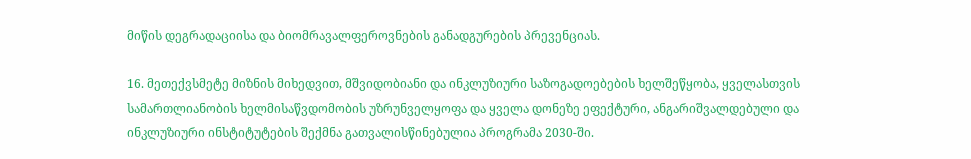მიწის დეგრადაციისა და ბიომრავალფეროვნების განადგურების პრევენციას.

16. მეთექვსმეტე მიზნის მიხედვით, მშვიდობიანი და ინკლუზიური საზოგადოებების ხელშეწყობა, ყველასთვის სამართლიანობის ხელმისაწვდომობის უზრუნველყოფა და ყველა დონეზე ეფექტური, ანგარიშვალდებული და ინკლუზიური ინსტიტუტების შექმნა გათვალისწინებულია პროგრამა 2030-ში.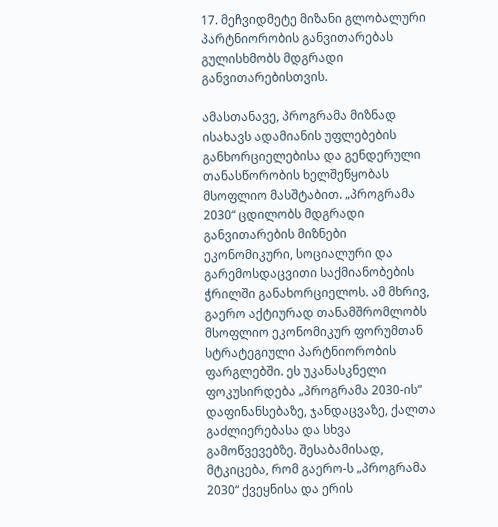17. მეჩვიდმეტე მიზანი გლობალური პარტნიორობის განვითარებას გულისხმობს მდგრადი განვითარებისთვის.

ამასთანავე, პროგრამა მიზნად ისახავს ადამიანის უფლებების განხორციელებისა და გენდერული თანასწორობის ხელშეწყობას მსოფლიო მასშტაბით. „პროგრამა 2030“ ცდილობს მდგრადი განვითარების მიზნები ეკონომიკური, სოციალური და გარემოსდაცვითი საქმიანობების ჭრილში განახორციელოს. ამ მხრივ, გაერო აქტიურად თანამშრომლობს მსოფლიო ეკონომიკურ ფორუმთან სტრატეგიული პარტნიორობის ფარგლებში. ეს უკანასკნელი ფოკუსირდება „პროგრამა 2030-ის“ დაფინანსებაზე, ჯანდაცვაზე, ქალთა გაძლიერებასა და სხვა გამოწვევებზე. შესაბამისად, მტკიცება, რომ გაერო-ს „პროგრამა 2030“ ქვეყნისა და ერის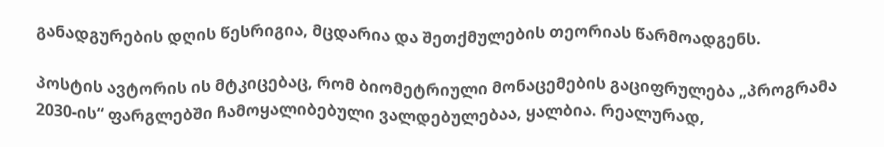განადგურების დღის წესრიგია, მცდარია და შეთქმულების თეორიას წარმოადგენს.

პოსტის ავტორის ის მტკიცებაც, რომ ბიომეტრიული მონაცემების გაციფრულება „პროგრამა 2030-ის“ ფარგლებში ჩამოყალიბებული ვალდებულებაა, ყალბია. რეალურად,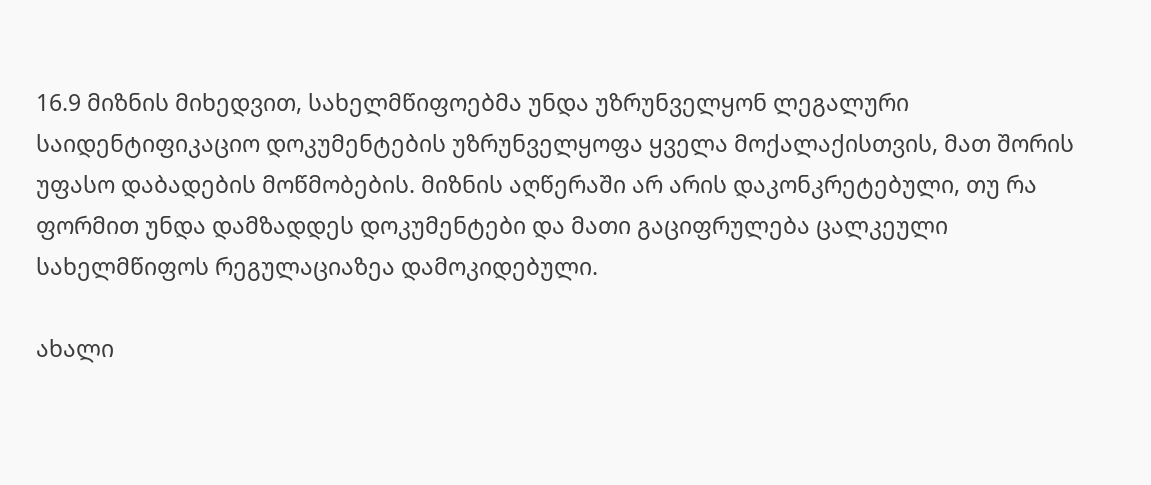16.9 მიზნის მიხედვით, სახელმწიფოებმა უნდა უზრუნველყონ ლეგალური საიდენტიფიკაციო დოკუმენტების უზრუნველყოფა ყველა მოქალაქისთვის, მათ შორის უფასო დაბადების მოწმობების. მიზნის აღწერაში არ არის დაკონკრეტებული, თუ რა ფორმით უნდა დამზადდეს დოკუმენტები და მათი გაციფრულება ცალკეული სახელმწიფოს რეგულაციაზეა დამოკიდებული.

ახალი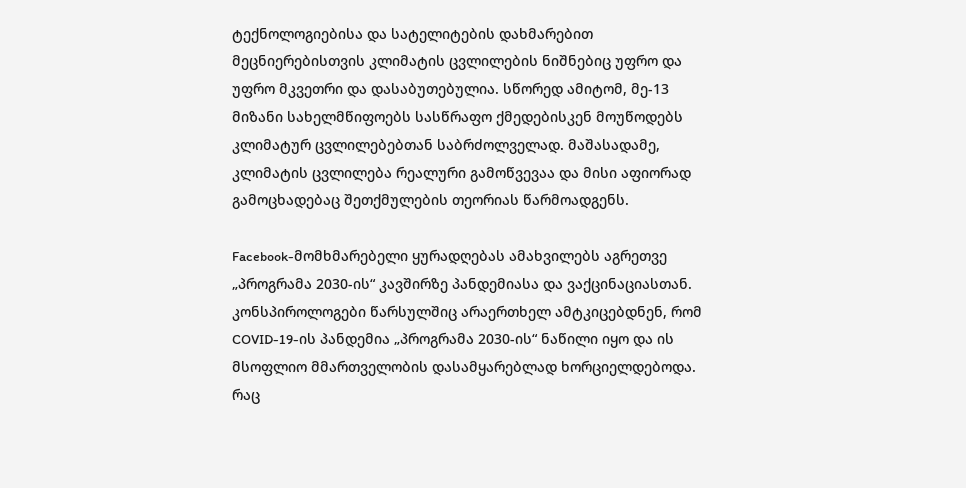ტექნოლოგიებისა და სატელიტების დახმარებით მეცნიერებისთვის კლიმატის ცვლილების ნიშნებიც უფრო და უფრო მკვეთრი და დასაბუთებულია. სწორედ ამიტომ, მე-13 მიზანი სახელმწიფოებს სასწრაფო ქმედებისკენ მოუწოდებს კლიმატურ ცვლილებებთან საბრძოლველად. მაშასადამე, კლიმატის ცვლილება რეალური გამოწვევაა და მისი აფიორად გამოცხადებაც შეთქმულების თეორიას წარმოადგენს.

Facebook-მომხმარებელი ყურადღებას ამახვილებს აგრეთვე „პროგრამა 2030-ის“ კავშირზე პანდემიასა და ვაქცინაციასთან. კონსპიროლოგები წარსულშიც არაერთხელ ამტკიცებდნენ, რომ COVID-19-ის პანდემია „პროგრამა 2030-ის“ ნაწილი იყო და ის მსოფლიო მმართველობის დასამყარებლად ხორციელდებოდა. რაც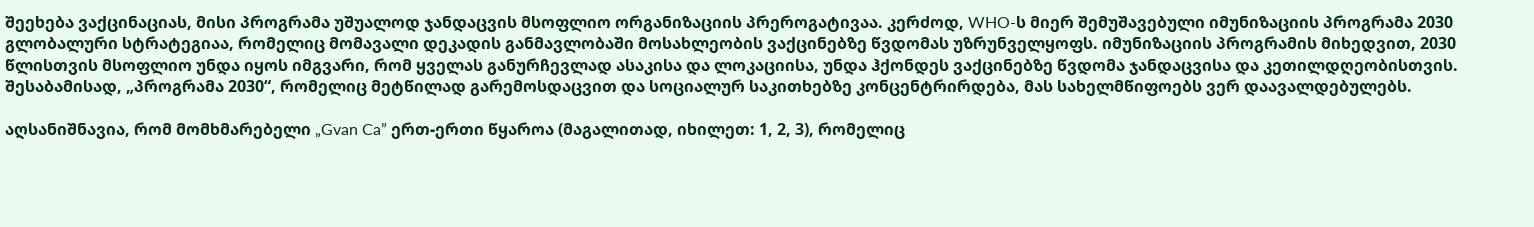შეეხება ვაქცინაციას, მისი პროგრამა უშუალოდ ჯანდაცვის მსოფლიო ორგანიზაციის პრეროგატივაა. კერძოდ, WHO-ს მიერ შემუშავებული იმუნიზაციის პროგრამა 2030 გლობალური სტრატეგიაა, რომელიც მომავალი დეკადის განმავლობაში მოსახლეობის ვაქცინებზე წვდომას უზრუნველყოფს. იმუნიზაციის პროგრამის მიხედვით, 2030 წლისთვის მსოფლიო უნდა იყოს იმგვარი, რომ ყველას განურჩევლად ასაკისა და ლოკაციისა, უნდა ჰქონდეს ვაქცინებზე წვდომა ჯანდაცვისა და კეთილდღეობისთვის. შესაბამისად, „პროგრამა 2030“, რომელიც მეტწილად გარემოსდაცვით და სოციალურ საკითხებზე კონცენტრირდება, მას სახელმწიფოებს ვერ დაავალდებულებს.

აღსანიშნავია, რომ მომხმარებელი „Gvan Ca” ერთ-ერთი წყაროა (მაგალითად, იხილეთ: 1, 2, 3), რომელიც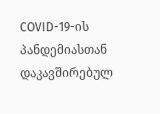COVID-19-ის პანდემიასთან დაკავშირებულ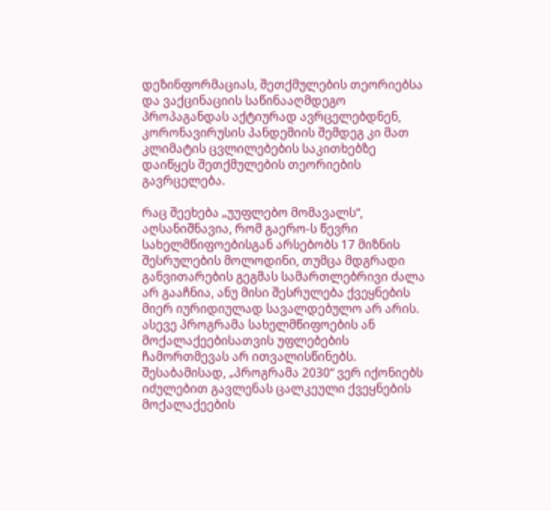დეზინფორმაციას, შეთქმულების თეორიებსა და ვაქცინაციის საწინააღმდეგო პროპაგანდას აქტიურად ავრცელებდნენ, კორონავირუსის პანდემიის შემდეგ კი მათ კლიმატის ცვლილებების საკითხებზე დაიწყეს შეთქმულების თეორიების გავრცელება.

რაც შეეხება „უუფლებო მომავალს“, აღსანიშნავია, რომ გაერო-ს წევრი სახელმწიფოებისგან არსებობს 17 მიზნის შესრულების მოლოდინი, თუმცა მდგრადი განვითარების გეგმას სამართლებრივი ძალა არ გააჩნია, ანუ მისი შესრულება ქვეყნების მიერ იურიდიულად სავალდებულო არ არის. ასევე პროგრამა სახელმწიფოების ან მოქალაქეებისათვის უფლებების ჩამორთმევას არ ითვალისწინებს. შესაბამისად, „პროგრამა 2030“ ვერ იქონიებს იძულებით გავლენას ცალკეული ქვეყნების მოქალაქეების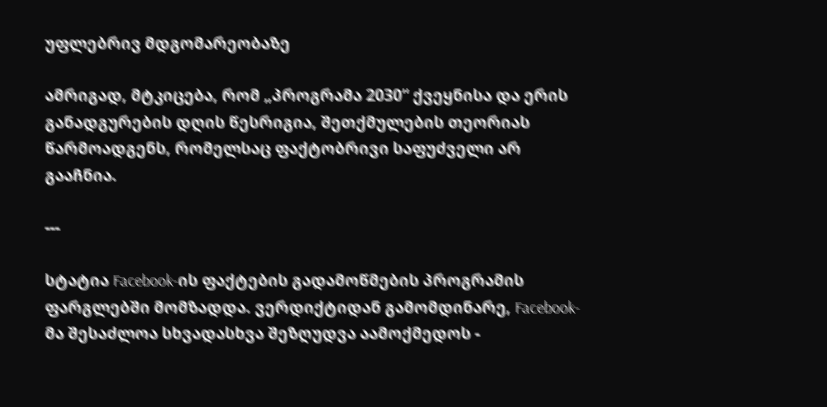უფლებრივ მდგომარეობაზე

ამრიგად, მტკიცება, რომ „პროგრამა 2030“ ქვეყნისა და ერის განადგურების დღის წესრიგია, შეთქმულების თეორიას წარმოადგენს, რომელსაც ფაქტობრივი საფუძველი არ გააჩნია.

---

სტატია Facebook-ის ფაქტების გადამოწმების პროგრამის ფარგლებში მომზადდა. ვერდიქტიდან გამომდინარე, Facebook-მა შესაძლოა სხვადასხვა შეზღუდვა აამოქმედოს -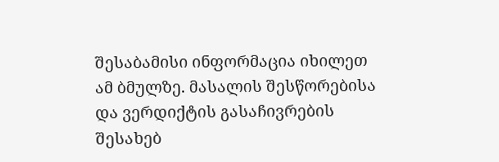შესაბამისი ინფორმაცია იხილეთ ამ ბმულზე. მასალის შესწორებისა და ვერდიქტის გასაჩივრების შესახებ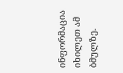ინფორმაცია იხილეთ ამ ბმულზე.